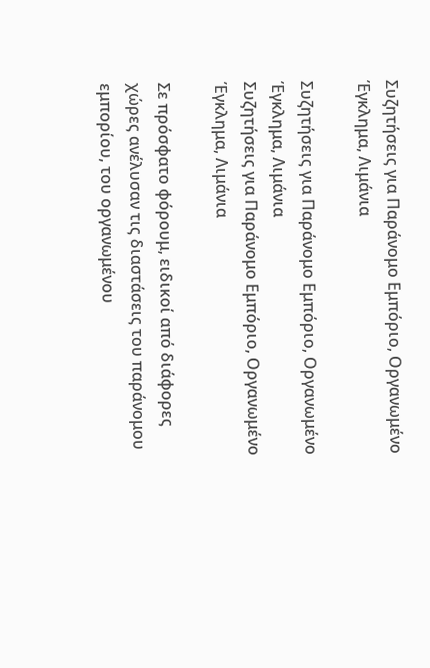Συζητήσεις για Παράνομο Εμπόριο, Οργανωμένο Έγκλημα, Λιμάνια

Συζητήσεις για Παράνομο Εμπόριο, Οργανωμένο Έγκλημα, Λιμάνια
Συζητήσεις για Παράνομο Εμπόριο, Οργανωμένο Έγκλημα, Λιμάνια

Σε πρόσφατο φόρουμ, ειδικοί από διάφορες χώρες ανέλυσαν τις διαστάσεις του παράνομου εμπορίου, του οργανωμένου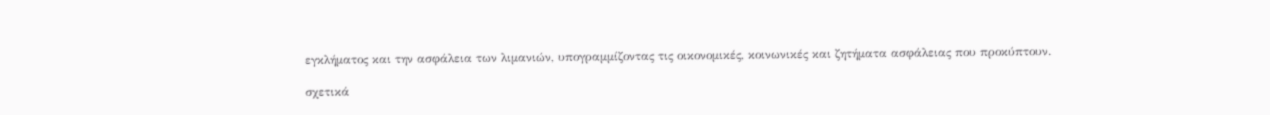εγκλήματος και την ασφάλεια των λιμανιών, υπογραμμίζοντας τις οικονομικές, κοινωνικές και ζητήματα ασφάλειας που προκύπτουν.

σχετικά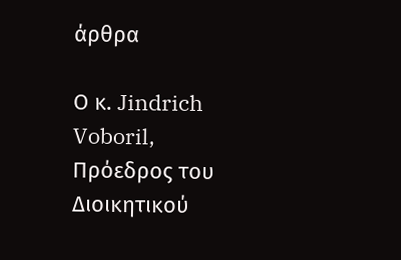άρθρα

Ο κ. Jindrich Voboril, Πρόεδρος του Διοικητικού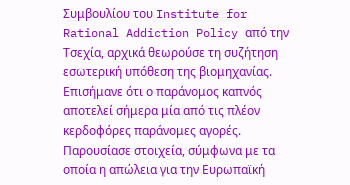Συμβουλίου του Institute for Rational Addiction Policy από την Τσεχία, αρχικά θεωρούσε τη συζήτηση εσωτερική υπόθεση της βιομηχανίας. Επισήμανε ότι ο παράνομος καπνός αποτελεί σήμερα μία από τις πλέον κερδοφόρες παράνομες αγορές. Παρουσίασε στοιχεία, σύμφωνα με τα οποία η απώλεια για την Ευρωπαϊκή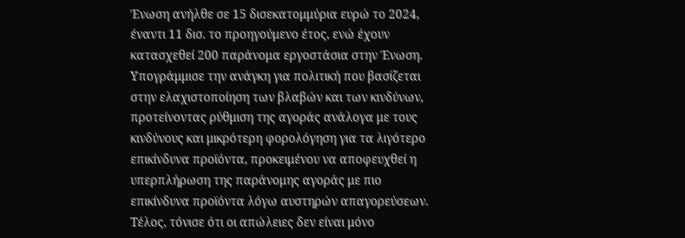Ένωση ανήλθε σε 15 δισεκατομμύρια ευρώ το 2024, έναντι 11 δισ. το προηγούμενο έτος, ενώ έχουν κατασχεθεί 200 παράνομα εργοστάσια στην Ένωση. Υπογράμμισε την ανάγκη για πολιτική που βασίζεται στην ελαχιστοποίηση των βλαβών και των κινδύνων, προτείνοντας ρύθμιση της αγοράς ανάλογα με τους κινδύνους και μικρότερη φορολόγηση για τα λιγότερο επικίνδυνα προϊόντα, προκειμένου να αποφευχθεί η υπερπλήρωση της παράνομης αγοράς με πιο επικίνδυνα προϊόντα λόγω αυστηρών απαγορεύσεων. Τέλος, τόνισε ότι οι απώλειες δεν είναι μόνο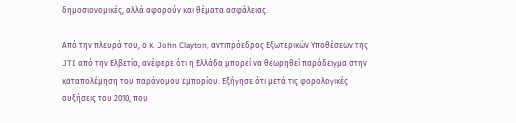δημοσιονομικές, αλλά αφορούν και θέματα ασφάλειας.

Από την πλευρά του, ο κ. John Clayton, αντιπρόεδρος Εξωτερικών Υποθέσεων της JTI από την Ελβετία, ανέφερε ότι η Ελλάδα μπορεί να θεωρηθεί παράδειγμα στην καταπολέμηση του παράνομου εμπορίου. Εξήγησε ότι μετά τις φορολογικές αυξήσεις του 2010, που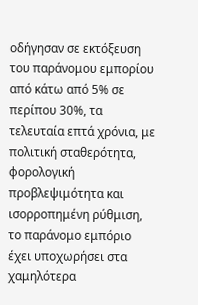οδήγησαν σε εκτόξευση του παράνομου εμπορίου από κάτω από 5% σε περίπου 30%, τα τελευταία επτά χρόνια, με πολιτική σταθερότητα, φορολογική προβλεψιμότητα και ισορροπημένη ρύθμιση, το παράνομο εμπόριο έχει υποχωρήσει στα χαμηλότερα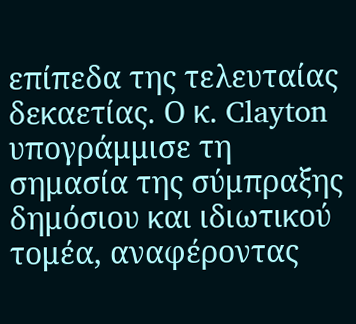επίπεδα της τελευταίας δεκαετίας. Ο κ. Clayton υπογράμμισε τη σημασία της σύμπραξης δημόσιου και ιδιωτικού τομέα, αναφέροντας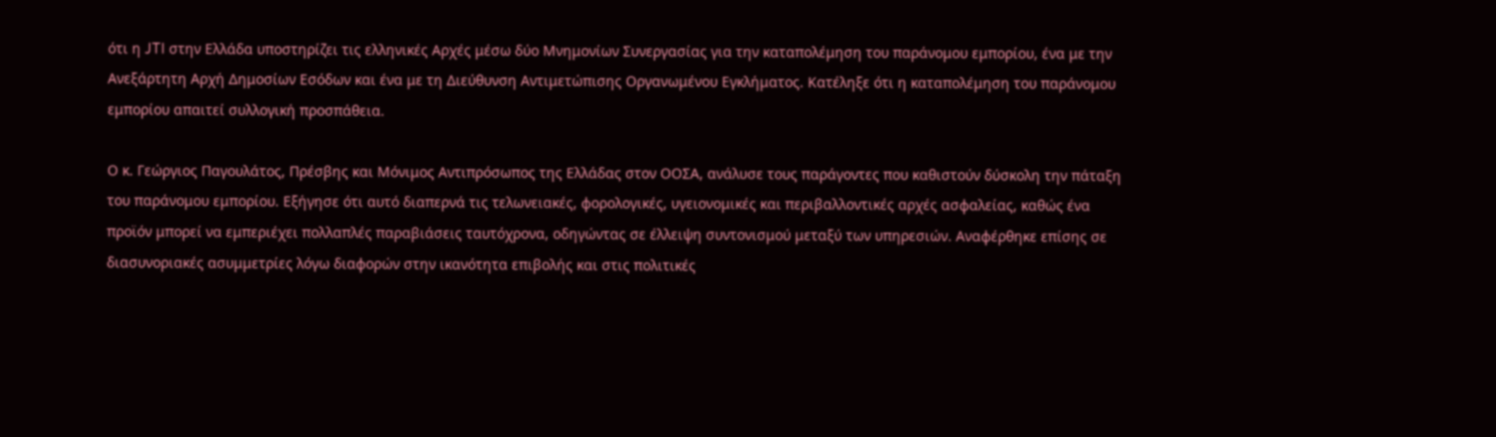ότι η JTI στην Ελλάδα υποστηρίζει τις ελληνικές Αρχές μέσω δύο Μνημονίων Συνεργασίας για την καταπολέμηση του παράνομου εμπορίου, ένα με την Ανεξάρτητη Αρχή Δημοσίων Εσόδων και ένα με τη Διεύθυνση Αντιμετώπισης Οργανωμένου Εγκλήματος. Κατέληξε ότι η καταπολέμηση του παράνομου εμπορίου απαιτεί συλλογική προσπάθεια.

Ο κ. Γεώργιος Παγουλάτος, Πρέσβης και Μόνιμος Αντιπρόσωπος της Ελλάδας στον ΟΟΣΑ, ανάλυσε τους παράγοντες που καθιστούν δύσκολη την πάταξη του παράνομου εμπορίου. Εξήγησε ότι αυτό διαπερνά τις τελωνειακές, φορολογικές, υγειονομικές και περιβαλλοντικές αρχές ασφαλείας, καθώς ένα προϊόν μπορεί να εμπεριέχει πολλαπλές παραβιάσεις ταυτόχρονα, οδηγώντας σε έλλειψη συντονισμού μεταξύ των υπηρεσιών. Αναφέρθηκε επίσης σε διασυνοριακές ασυμμετρίες λόγω διαφορών στην ικανότητα επιβολής και στις πολιτικές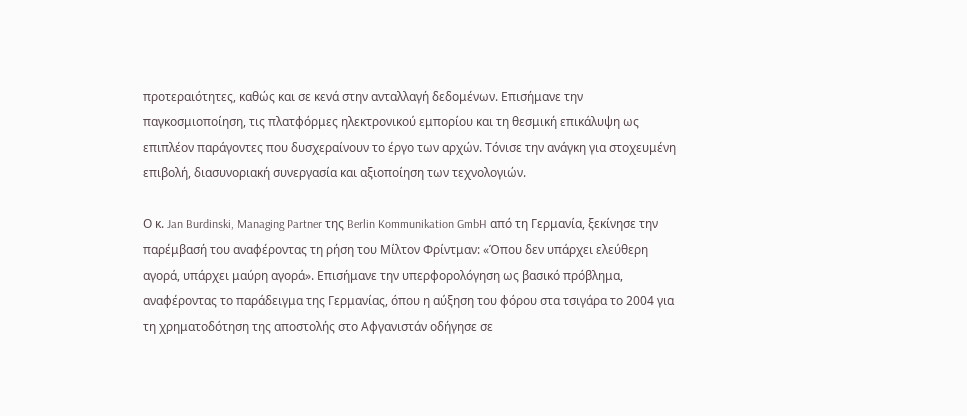προτεραιότητες, καθώς και σε κενά στην ανταλλαγή δεδομένων. Επισήμανε την παγκοσμιοποίηση, τις πλατφόρμες ηλεκτρονικού εμπορίου και τη θεσμική επικάλυψη ως επιπλέον παράγοντες που δυσχεραίνουν το έργο των αρχών. Τόνισε την ανάγκη για στοχευμένη επιβολή, διασυνοριακή συνεργασία και αξιοποίηση των τεχνολογιών.

Ο κ. Jan Burdinski, Managing Partner της Berlin Kommunikation GmbH από τη Γερμανία, ξεκίνησε την παρέμβασή του αναφέροντας τη ρήση του Μίλτον Φρίντμαν: «Όπου δεν υπάρχει ελεύθερη αγορά, υπάρχει μαύρη αγορά». Επισήμανε την υπερφορολόγηση ως βασικό πρόβλημα, αναφέροντας το παράδειγμα της Γερμανίας, όπου η αύξηση του φόρου στα τσιγάρα το 2004 για τη χρηματοδότηση της αποστολής στο Αφγανιστάν οδήγησε σε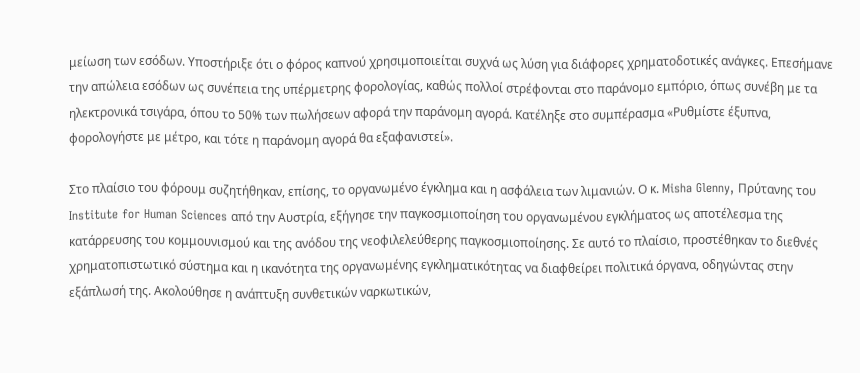μείωση των εσόδων. Υποστήριξε ότι ο φόρος καπνού χρησιμοποιείται συχνά ως λύση για διάφορες χρηματοδοτικές ανάγκες. Επεσήμανε την απώλεια εσόδων ως συνέπεια της υπέρμετρης φορολογίας, καθώς πολλοί στρέφονται στο παράνομο εμπόριο, όπως συνέβη με τα ηλεκτρονικά τσιγάρα, όπου το 50% των πωλήσεων αφορά την παράνομη αγορά. Κατέληξε στο συμπέρασμα «Ρυθμίστε έξυπνα, φορολογήστε με μέτρο, και τότε η παράνομη αγορά θα εξαφανιστεί».

Στο πλαίσιο του φόρουμ συζητήθηκαν, επίσης, το οργανωμένο έγκλημα και η ασφάλεια των λιμανιών. Ο κ. Misha Glenny, Πρύτανης του Institute for Human Sciences από την Αυστρία, εξήγησε την παγκοσμιοποίηση του οργανωμένου εγκλήματος ως αποτέλεσμα της κατάρρευσης του κομμουνισμού και της ανόδου της νεοφιλελεύθερης παγκοσμιοποίησης. Σε αυτό το πλαίσιο, προστέθηκαν το διεθνές χρηματοπιστωτικό σύστημα και η ικανότητα της οργανωμένης εγκληματικότητας να διαφθείρει πολιτικά όργανα, οδηγώντας στην εξάπλωσή της. Ακολούθησε η ανάπτυξη συνθετικών ναρκωτικών,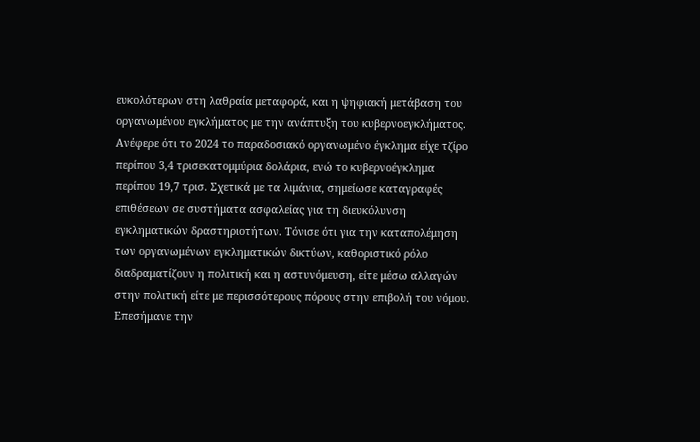ευκολότερων στη λαθραία μεταφορά, και η ψηφιακή μετάβαση του οργανωμένου εγκλήματος με την ανάπτυξη του κυβερνοεγκλήματος. Ανέφερε ότι το 2024 το παραδοσιακό οργανωμένο έγκλημα είχε τζίρο περίπου 3,4 τρισεκατομμύρια δολάρια, ενώ το κυβερνοέγκλημα περίπου 19,7 τρισ. Σχετικά με τα λιμάνια, σημείωσε καταγραφές επιθέσεων σε συστήματα ασφαλείας για τη διευκόλυνση εγκληματικών δραστηριοτήτων. Τόνισε ότι για την καταπολέμηση των οργανωμένων εγκληματικών δικτύων, καθοριστικό ρόλο διαδραματίζουν η πολιτική και η αστυνόμευση, είτε μέσω αλλαγών στην πολιτική είτε με περισσότερους πόρους στην επιβολή του νόμου. Επεσήμανε την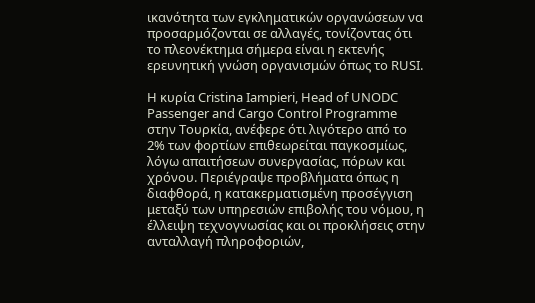ικανότητα των εγκληματικών οργανώσεων να προσαρμόζονται σε αλλαγές, τονίζοντας ότι το πλεονέκτημα σήμερα είναι η εκτενής ερευνητική γνώση οργανισμών όπως το RUSI.

Η κυρία Cristina Iampieri, Head of UNODC Passenger and Cargo Control Programme στην Τουρκία, ανέφερε ότι λιγότερο από το 2% των φορτίων επιθεωρείται παγκοσμίως, λόγω απαιτήσεων συνεργασίας, πόρων και χρόνου. Περιέγραψε προβλήματα όπως η διαφθορά, η κατακερματισμένη προσέγγιση μεταξύ των υπηρεσιών επιβολής του νόμου, η έλλειψη τεχνογνωσίας και οι προκλήσεις στην ανταλλαγή πληροφοριών,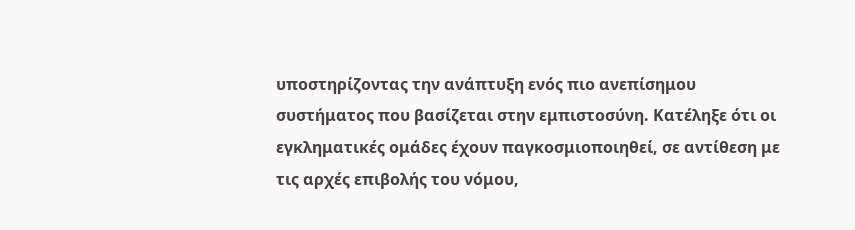υποστηρίζοντας την ανάπτυξη ενός πιο ανεπίσημου συστήματος που βασίζεται στην εμπιστοσύνη. Κατέληξε ότι οι εγκληματικές ομάδες έχουν παγκοσμιοποιηθεί, σε αντίθεση με τις αρχές επιβολής του νόμου,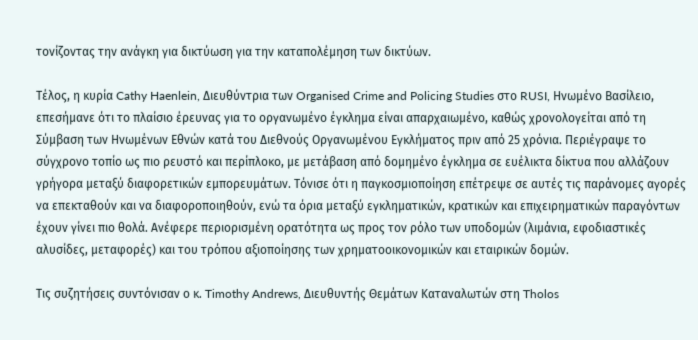τονίζοντας την ανάγκη για δικτύωση για την καταπολέμηση των δικτύων.

Τέλος, η κυρία Cathy Haenlein, Διευθύντρια των Organised Crime and Policing Studies στο RUSI, Ηνωμένο Βασίλειο, επεσήμανε ότι το πλαίσιο έρευνας για το οργανωμένο έγκλημα είναι απαρχαιωμένο, καθώς χρονολογείται από τη Σύμβαση των Ηνωμένων Εθνών κατά του Διεθνούς Οργανωμένου Εγκλήματος πριν από 25 χρόνια. Περιέγραψε το σύγχρονο τοπίο ως πιο ρευστό και περίπλοκο, με μετάβαση από δομημένο έγκλημα σε ευέλικτα δίκτυα που αλλάζουν γρήγορα μεταξύ διαφορετικών εμπορευμάτων. Τόνισε ότι η παγκοσμιοποίηση επέτρεψε σε αυτές τις παράνομες αγορές να επεκταθούν και να διαφοροποιηθούν, ενώ τα όρια μεταξύ εγκληματικών, κρατικών και επιχειρηματικών παραγόντων έχουν γίνει πιο θολά. Ανέφερε περιορισμένη ορατότητα ως προς τον ρόλο των υποδομών (λιμάνια, εφοδιαστικές αλυσίδες, μεταφορές) και του τρόπου αξιοποίησης των χρηματοοικονομικών και εταιρικών δομών.

Τις συζητήσεις συντόνισαν ο κ. Timothy Andrews, Διευθυντής Θεμάτων Καταναλωτών στη Tholos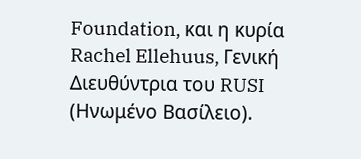Foundation, και η κυρία Rachel Ellehuus, Γενική Διευθύντρια του RUSI (Ηνωμένο Βασίλειο).